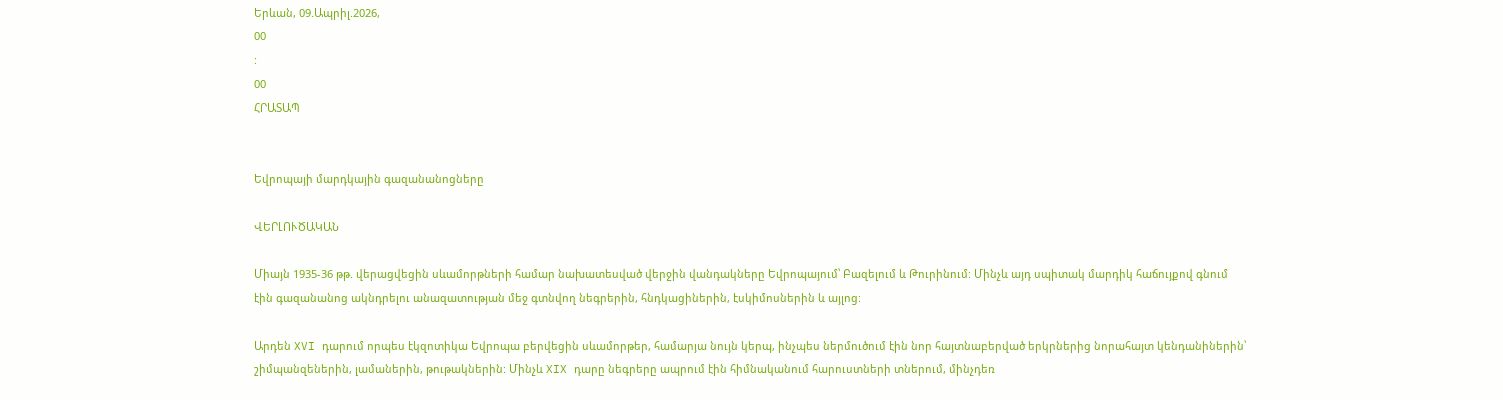Երևան, 09.Ապրիլ.2026,
00
:
00
ՀՐԱՏԱՊ


Եվրոպայի մարդկային գազանանոցները

ՎԵՐԼՈՒԾԱԿԱՆ

Միայն 1935-36 թթ. վերացվեցին սևամորթների համար նախատեսված վերջին վանդակները Եվրոպայում՝ Բազելում և Թուրինում: Մինչև այդ սպիտակ մարդիկ հաճույքով գնում էին գազանանոց ակնդրելու անազատության մեջ գտնվող նեգրերին, հնդկացիներին, էսկիմոսներին և այլոց:

Արդեն XVI դարում որպես էկզոտիկա Եվրոպա բերվեցին սևամորթեր, համարյա նույն կերպ, ինչպես ներմուծում էին նոր հայտնաբերված երկրներից նորահայտ կենդանիներին՝ շիմպանզեներին, լամաներին, թութակներին: Մինչև XIX դարը նեգրերը ապրում էին հիմնականում հարուստների տներում, մինչդեռ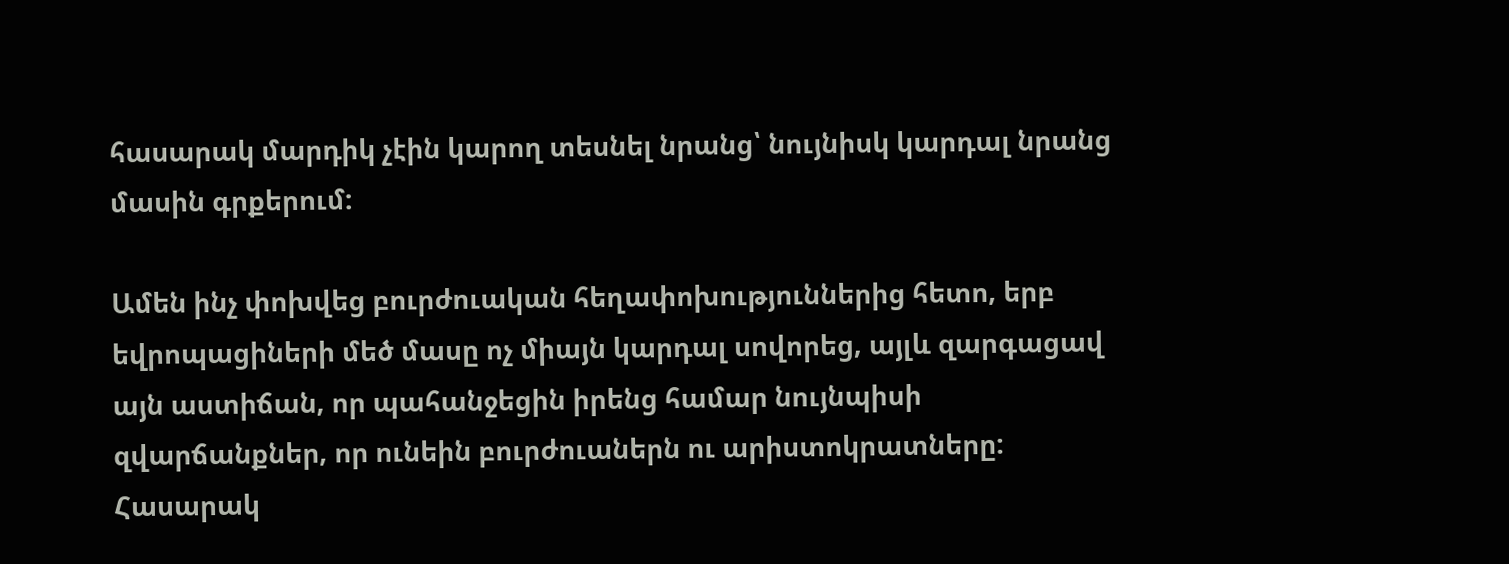հասարակ մարդիկ չէին կարող տեսնել նրանց՝ նույնիսկ կարդալ նրանց մասին գրքերում:

Ամեն ինչ փոխվեց բուրժուական հեղափոխություններից հետո, երբ եվրոպացիների մեծ մասը ոչ միայն կարդալ սովորեց, այլև զարգացավ այն աստիճան, որ պահանջեցին իրենց համար նույնպիսի զվարճանքներ, որ ունեին բուրժուաներն ու արիստոկրատները: Հասարակ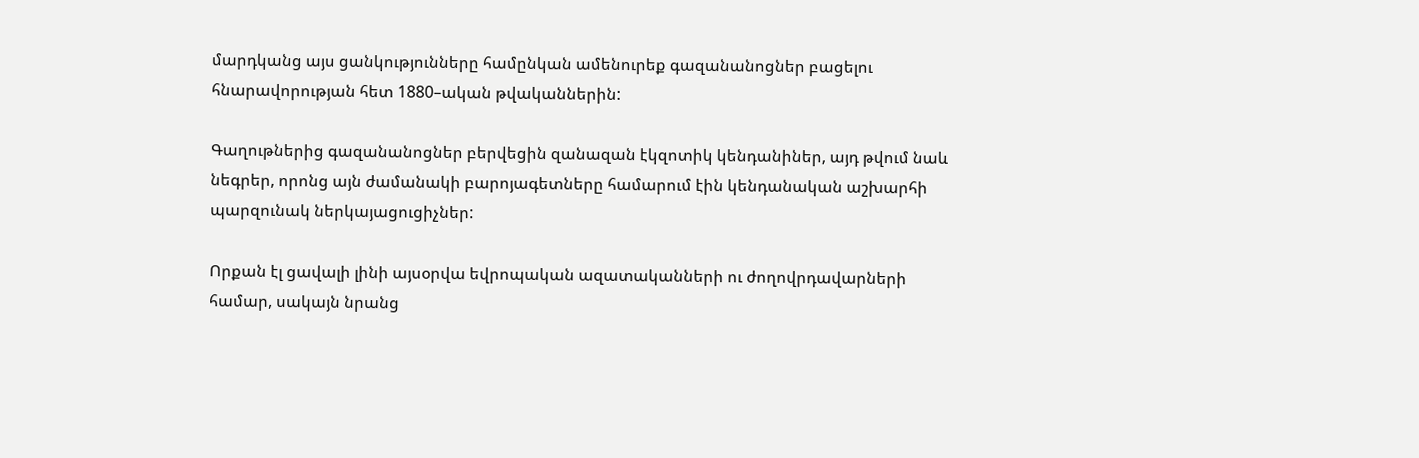մարդկանց այս ցանկությունները համընկան ամենուրեք գազանանոցներ բացելու հնարավորության հետ 1880–ական թվականներին:

Գաղութներից գազանանոցներ բերվեցին զանազան էկզոտիկ կենդանիներ, այդ թվում նաև նեգրեր, որոնց այն ժամանակի բարոյագետները համարում էին կենդանական աշխարհի պարզունակ ներկայացուցիչներ:

Որքան էլ ցավալի լինի այսօրվա եվրոպական ազատականների ու ժողովրդավարների համար, սակայն նրանց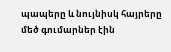պապերը և նույնիսկ հայրերը մեծ գումարներ էին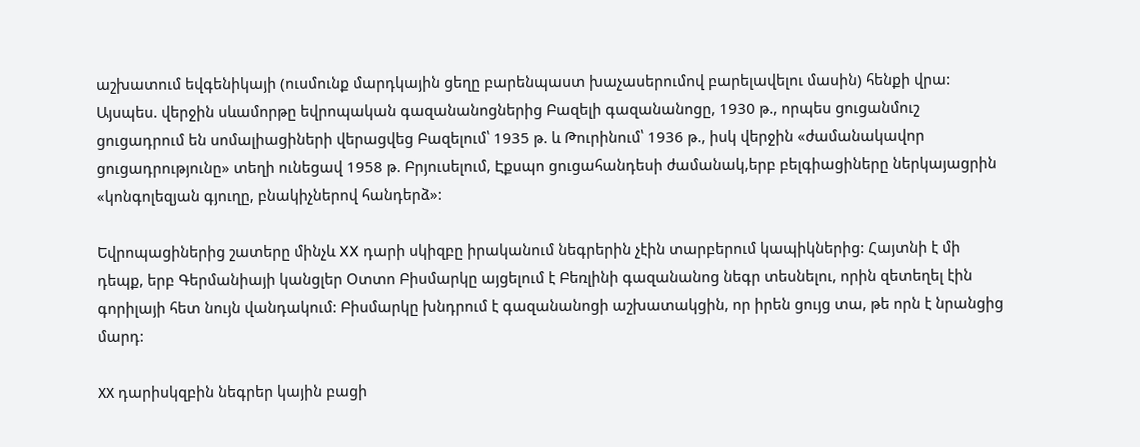աշխատում եվգենիկայի (ուսմունք մարդկային ցեղը բարենպաստ խաչասերումով բարելավելու մասին) հենքի վրա: Այսպես. վերջին սևամորթը եվրոպական գազանանոցներից Բազելի գազանանոցը, 1930 թ., որպես ցուցանմուշ ցուցադրում են սոմալիացիների վերացվեց Բազելում՝ 1935 թ. և Թուրինում՝ 1936 թ., իսկ վերջին «ժամանակավոր ցուցադրությունը» տեղի ունեցավ 1958 թ. Բրյուսելում, Էքսպո ցուցահանդեսի ժամանակ,երբ բելգիացիները ներկայացրին «կոնգոլեզյան գյուղը, բնակիչներով հանդերձ»:

Եվրոպացիներից շատերը մինչև XX դարի սկիզբը իրականում նեգրերին չէին տարբերում կապիկներից: Հայտնի է մի դեպք, երբ Գերմանիայի կանցլեր Օտտո Բիսմարկը այցելում է Բեռլինի գազանանոց նեգր տեսնելու, որին զետեղել էին գորիլայի հետ նույն վանդակում: Բիսմարկը խնդրում է գազանանոցի աշխատակցին, որ իրեն ցույց տա, թե որն է նրանցից մարդ:

ХХ դարիսկզբին նեգրեր կային բացի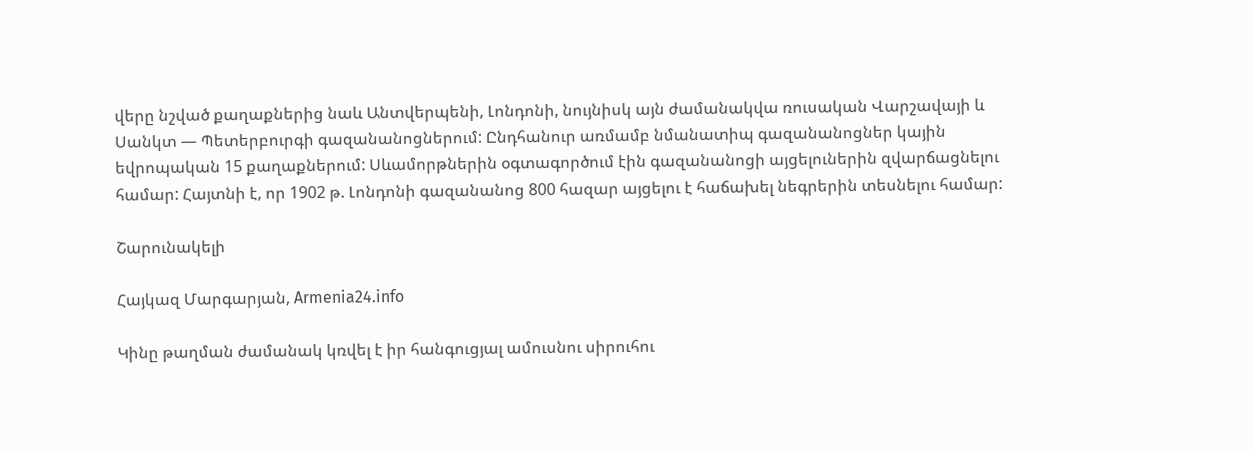վերը նշված քաղաքներից նաև Անտվերպենի, Լոնդոնի, նույնիսկ այն ժամանակվա ռուսական Վարշավայի և Սանկտ — Պետերբուրգի գազանանոցներում: Ընդհանուր առմամբ նմանատիպ գազանանոցներ կային եվրոպական 15 քաղաքներում: Սևամորթներին օգտագործում էին գազանանոցի այցելուներին զվարճացնելու համար: Հայտնի է, որ 1902 թ. Լոնդոնի գազանանոց 800 հազար այցելու է հաճախել նեգրերին տեսնելու համար:

Շարունակելի

Հայկազ Մարգարյան, Armenia24.info

Կինը թաղման ժամանակ կռվել է իր հանգուցյալ ամուսնու սիրուհու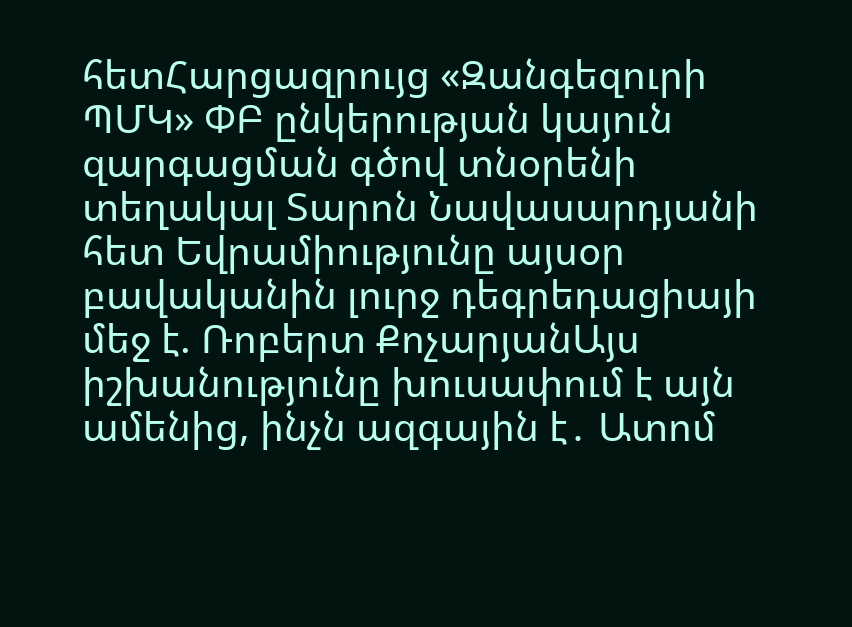հետՀարցազրույց «Զանգեզուրի ՊՄԿ» ՓԲ ընկերության կայուն զարգացման գծով տնօրենի տեղակալ Տարոն Նավասարդյանի հետ Եվրամիությունը այսօր բավականին լուրջ դեգրեդացիայի մեջ է. Ռոբերտ ՔոչարյանԱյս իշխանությունը խուսափում է այն ամենից, ինչն ազգային է․ Ատոմ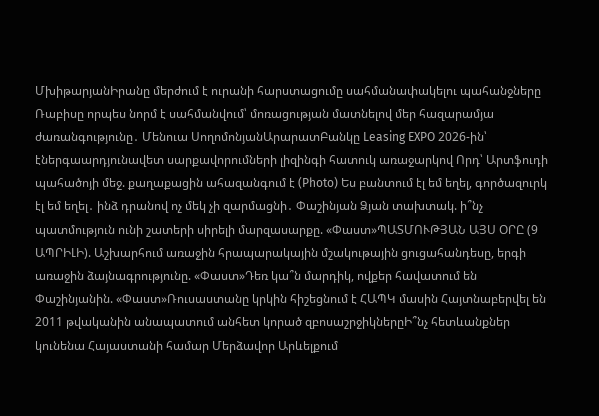ՄխիթարյանԻրանը մերժում է ուրանի հարստացումը սահմանափակելու պահանջները Ռաբիսը որպես նորմ է սահմանվում՝ մոռացության մատնելով մեր հազարամյա ժառանգությունը․ Մենուա ՍողոմոնյանԱրարատԲանկը Leasing EXPO 2026-ին՝ էներգաարդյունավետ սարքավորումների լիզինգի հատուկ առաջարկով Որդ՝ Արտֆուդի պահածոյի մեջ. քաղաքացին ահազանգում է (Photo) Ես բանտում էլ եմ եղել, գործազուրկ էլ եմ եղել․ ինձ դրանով ոչ մեկ չի զարմացնի․ Փաշինյան Ձյան տախտակ. ի՞նչ պատմություն ունի շատերի սիրելի մարզասարքը. «Փաստ»ՊԱՏՄՈՒԹՅԱՆ ԱՅՍ ՕՐԸ (9 ԱՊՐԻԼԻ). Աշխարհում առաջին հրապարակային մշակութային ցուցահանդեսը, երգի առաջին ձայնագրությունը. «Փաստ»Դեռ կա՞ն մարդիկ, ովքեր հավատում են Փաշինյանին. «Փաստ»Ռուսաստանը կրկին հիշեցնում է ՀԱՊԿ մասին Հայտնաբերվել են 2011 թվականին անապատում անհետ կորած զբոսաշրջիկներըԻ՞նչ հետևանքներ կունենա Հայաստանի համար Մերձավոր Արևելքում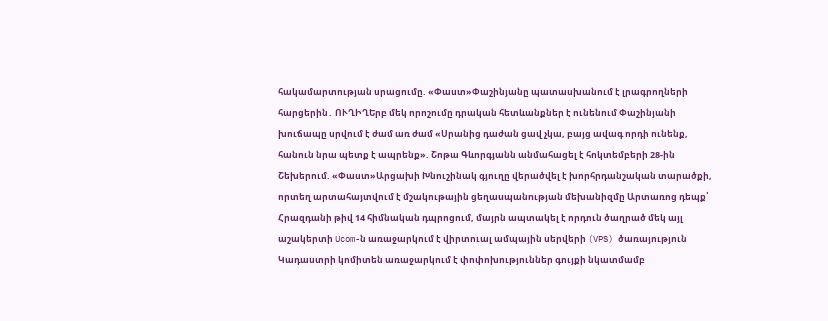հակամարտության սրացումը. «Փաստ»Փաշինյանը պատասխանում է լրագրողների հարցերին․ ՈՒՂԻՂԵրբ մեկ որոշումը դրական հետևանքներ է ունենում Փաշինյանի խուճապը սրվում է ժամ առ ժամ «Սրանից դաժան ցավ չկա, բայց ավագ որդի ունենք, հանուն նրա պետք է ապրենք». Շոթա Գևորգյանն անմահացել է հոկտեմբերի 28-ին Շեխերում. «Փաստ»Արցախի Խնուշինակ գյուղը վերածվել է խորհրդանշական տարածքի, որտեղ արտահայտվում է մշակութային ցեղաuպանnւթյան մեխանիզմը Արտառոց դեպք՝ Հրազդանի թիվ 14 հիմնական դպրոցում, մայրն ապտակել է որդուն ծաղրած մեկ այլ աշակերտի Ucom-ն առաջարկում է վիրտուալ ամպային սերվերի (VPS) ծառայություն Կադաստրի կոմիտեն առաջարկում է փոփոխություններ գույքի նկատմամբ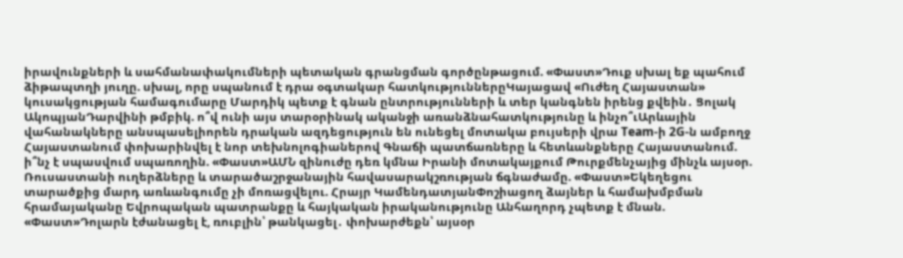իրավունքների և սահմանափակումների պետական գրանցման գործընթացում. «Փաստ»Դուք սխալ եք պահում ձիթապտղի յուղը. սխալ, որը սպանում է դրա օգտակար հատկություններըԿայացավ «Ուժեղ Հայաստան» կուսակցության համագումարը Մարդիկ պետք է գնան ընտրությունների և տեր կանգնեն իրենց քվեին․ Ցոլակ ԱկոպյանԴարվինի թմբիկ. ո՞վ ունի այս տարօրինակ ականջի առանձնահատկությունը և ինչո՞ւԱրևային վահանակները անսպասելիորեն դրական ազդեցություն են ունեցել մոտակա բույսերի վրա Team-ի 2G-ն ամբողջ Հայաստանում փոխարինվել է նոր տեխնոլոգիաներով Գնաճի պատճառները և հետևանքները Հայաստանում. ի՞նչ է սպասվում սպառողին. «Փաստ»ԱՄՆ զինուժը դեռ կմնա Իրանի մոտակայքում Թուրքմենչայից մինչև այսօր. Ռուսաստանի ուղերձները և տարածաշրջանային հավասարակշռության ճգնաժամը. «Փաստ»Եկեղեցու տարածքից մարդ առևանգումը չի մոռացվելու. Հրայր ԿամենդատյանՓոշիացող ձայներ և համախմբման հրամայականը Եվրոպական պատրանքը և հայկական իրականությունը Անհաղորդ չպետք է մնան. «Փաստ»Դոլարն էժանացել է, ռուբլին՝ թանկացել․ փոխարժեքն՝ այսօր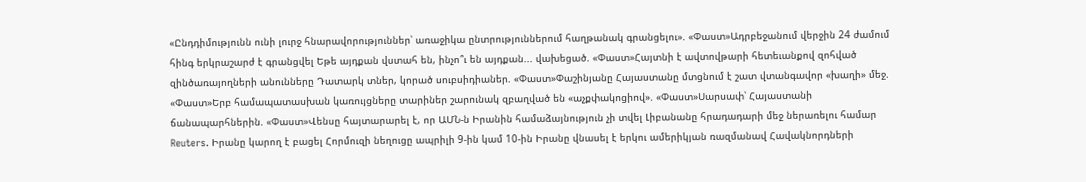«Ընդդիմությունն ունի լուրջ հնարավորություններ՝ առաջիկա ընտրություններում հաղթանակ գրանցելու». «Փաստ»Ադրբեջանում վերջին 24 ժամում հինգ երկրաշարժ է գրանցվել Եթե այդքան վստահ են, ինչո՞ւ են այդքան... վախեցած. «Փաստ»Հայտնի է ավտովթարի հետեւանքով զոհված զինծառայողների անունները Դատարկ տներ, կորած սուբսիդիաներ. «Փաստ»Փաշինյանը Հայաստանը մտցնում է շատ վտանգավոր «խաղի» մեջ. «Փաստ»Երբ համապատասխան կառույցները տարիներ շարունակ զբաղված են «աչքփակոցիով». «Փաստ»Սարսափ՝ Հայաստանի ճանապարհներին. «Փաստ»Վենսը հայտարարել է, որ ԱՄՆ-ն Իրանին համաձայնություն չի տվել Լիբանանը հրադադարի մեջ ներառելու համար Reuters. Իրանը կարող է բացել Հորմուզի նեղուցը ապրիլի 9-ին կամ 10-ին Իրանը վնասել է երկու ամերիկյան ռազմանավ Հավակնորդների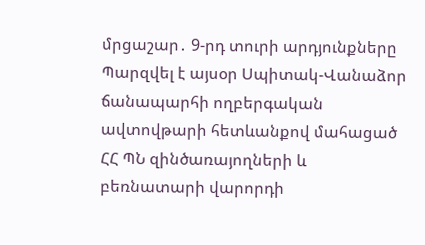մրցաշար․ 9-րդ տուրի արդյունքները Պարզվել է այսօր Սպիտակ-Վանաձոր ճանապարհի ողբերգական ավտովթարի հետևանքով մահացած ՀՀ ՊՆ զինծառայողների և բեռնատարի վարորդի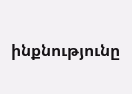ինքնությունը